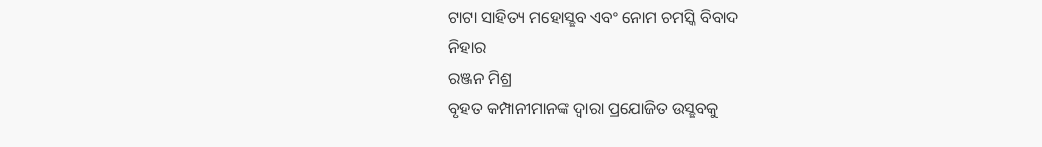ଟାଟା ସାହିତ୍ୟ ମହୋସ୍ଛବ ଏବଂ ନୋମ ଚମସ୍କି ବିବାଦ
ନିହାର
ରଞ୍ଜନ ମିଶ୍ର
ବୃହତ କମ୍ପାନୀମାନଙ୍କ ଦ୍ଵାରା ପ୍ରଯୋଜିତ ଉସ୍ଛବକୁ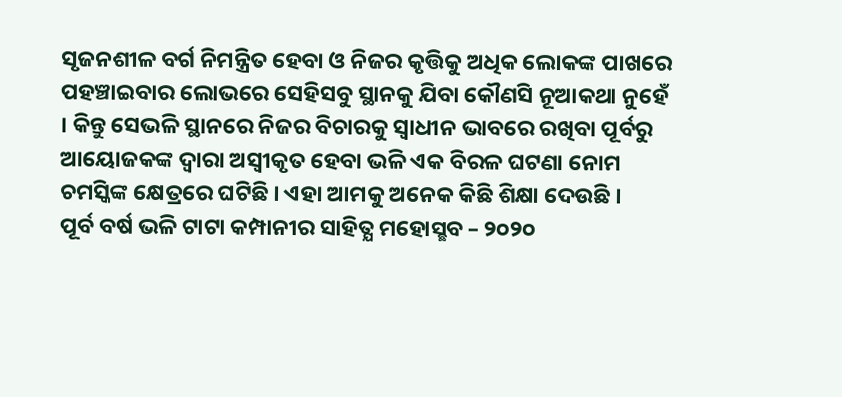ସୃଜନଶୀଳ ବର୍ଗ ନିମନ୍ତ୍ରିତ ହେବା ଓ ନିଜର କୃତ୍ତିକୁ ଅଧିକ ଲୋକଙ୍କ ପାଖରେ ପହଞ୍ଚାଇବାର ଲୋଭରେ ସେହିସବୁ ସ୍ଥାନକୁ ଯିବା କୌଣସି ନୂଆକଥା ନୁହେଁ । କିନ୍ତୁ ସେଭଳି ସ୍ଥାନରେ ନିଜର ବିଚାରକୁ ସ୍ଵାଧୀନ ଭାବରେ ରଖିବା ପୂର୍ବରୁ ଆୟୋଜକଙ୍କ ଦ୍ଵାରା ଅସ୍ଵୀକୃତ ହେବା ଭଳି ଏକ ବିରଳ ଘଟଣା ନୋମ ଚମସ୍କିଙ୍କ କ୍ଷେତ୍ରରେ ଘଟିଛି । ଏହା ଆମକୁ ଅନେକ କିଛି ଶିକ୍ଷା ଦେଉଛି ।
ପୂର୍ବ ବର୍ଷ ଭଳି ଟାଟା କମ୍ପାନୀର ସାହିତ୍ଯ ମହୋସ୍ଛବ – ୨୦୨୦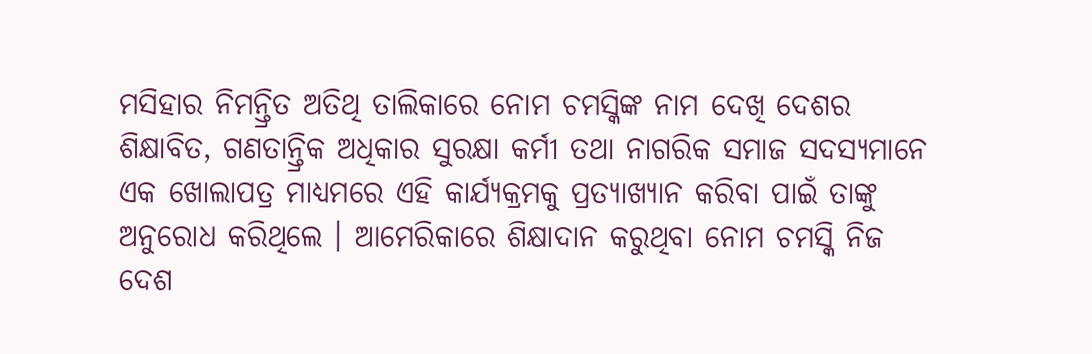ମସିହାର ନିମନ୍ତ୍ରିତ ଅତିଥି ତାଲିକାରେ ନୋମ ଚମସ୍କିଙ୍କ ନାମ ଦେଖି ଦେଶର ଶିକ୍ଷାବିତ, ଗଣତାନ୍ତ୍ରିକ ଅଧିକାର ସୁରକ୍ଷା କର୍ମୀ ତଥା ନାଗରିକ ସମାଜ ସଦସ୍ୟମାନେ ଏକ ଖୋଲାପତ୍ର ମାଧ୍ୟମରେ ଏହି କାର୍ଯ୍ୟକ୍ରମକୁ ପ୍ରତ୍ୟାଖ୍ୟାନ କରିବା ପାଇଁ ତାଙ୍କୁ ଅନୁରୋଧ କରିଥିଲେ । ଆମେରିକାରେ ଶିକ୍ଷାଦାନ କରୁଥିବା ନୋମ ଚମସ୍କି ନିଜ ଦେଶ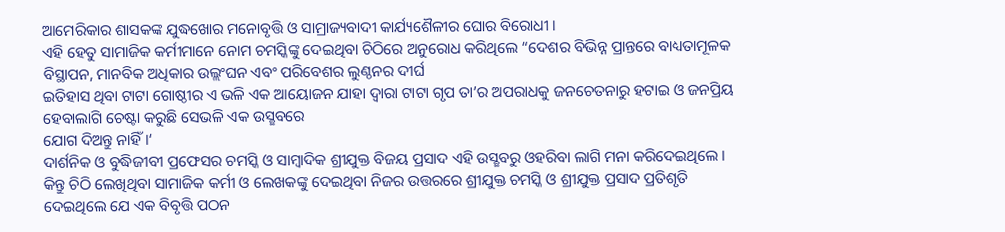ଆମେରିକାର ଶାସକଙ୍କ ଯୁଦ୍ଧଖୋର ମନୋବୃତ୍ତି ଓ ସାମ୍ରାଜ୍ୟବାଦୀ କାର୍ଯ୍ୟଶୈଳୀର ଘୋର ବିରୋଧୀ ।
ଏହି ହେତୁ ସାମାଜିକ କର୍ମୀମାନେ ନୋମ ଚମସ୍କିଙ୍କୁ ଦେଇଥିବା ଚିଠିରେ ଅନୁରୋଧ କରିଥିଲେ “ଦେଶର ବିଭିନ୍ନ ପ୍ରାନ୍ତରେ ବାଧ୍ୟତାମୂଳକ
ବିସ୍ଥାପନ, ମାନବିକ ଅଧିକାର ଉଲ୍ଲଂଘନ ଏବଂ ପରିବେଶର ଲୁଣ୍ଠନର ଦୀର୍ଘ
ଇତିହାସ ଥିବା ଟାଟା ଗୋଷ୍ଠୀର ଏ ଭଳି ଏକ ଆୟୋଜନ ଯାହା ଦ୍ଵାରା ଟାଟା ଗୃପ ତା’ର ଅପରାଧକୁ ଜନଚେତନାରୁ ହଟାଇ ଓ ଜନପ୍ରିୟ ହେବାଲାଗି ଚେଷ୍ଟା କରୁଛି ସେଭଳି ଏକ ଉସ୍ଛବରେ
ଯୋଗ ଦିଅନ୍ତୁ ନାହିଁ ।‘
ଦାର୍ଶନିକ ଓ ବୁଦ୍ଧିଜୀବୀ ପ୍ରଫେସର ଚମସ୍କି ଓ ସାମ୍ବାଦିକ ଶ୍ରୀଯୁକ୍ତ ବିଜୟ ପ୍ରସାଦ ଏହି ଉସ୍ଛବରୁ ଓହରିବା ଲାଗି ମନା କରିଦେଇଥିଲେ । କିନ୍ତୁ ଚିଠି ଲେଖିଥିବା ସାମାଜିକ କର୍ମୀ ଓ ଲେଖକଙ୍କୁ ଦେଇଥିବା ନିଜର ଉତ୍ତରରେ ଶ୍ରୀଯୁକ୍ତ ଚମସ୍କି ଓ ଶ୍ରୀଯୁକ୍ତ ପ୍ରସାଦ ପ୍ରତିଶୃତି ଦେଇଥିଲେ ଯେ ଏକ ବିବୃତ୍ତି ପଠନ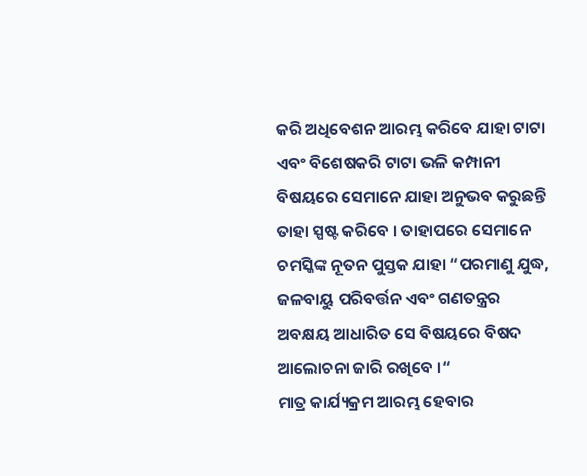କରି ଅଧିବେଶନ ଆରମ୍ଭ କରିବେ ଯାହା ଟାଟା ଏବଂ ବିଶେଷକରି ଟାଟା ଭଳି କମ୍ପାନୀ ବିଷୟରେ ସେମାନେ ଯାହା ଅନୁଭବ କରୁଛନ୍ତି ତାହା ସ୍ପଷ୍ଟ କରିବେ । ତାହାପରେ ସେମାନେ ଚମସ୍କିଙ୍କ ନୂତନ ପୁସ୍ତକ ଯାହା “ପରମାଣୁ ଯୁଦ୍ଧ, ଜଳବାୟୁ ପରିବର୍ତ୍ତନ ଏବଂ ଗଣତନ୍ତ୍ରର ଅବକ୍ଷୟ ଆଧାରିତ ସେ ବିଷୟରେ ବିଷଦ ଆଲୋଚନା ଜାରି ରଖିବେ ।“
ମାତ୍ର କାର୍ଯ୍ୟକ୍ରମ ଆରମ୍ଭ ହେବାର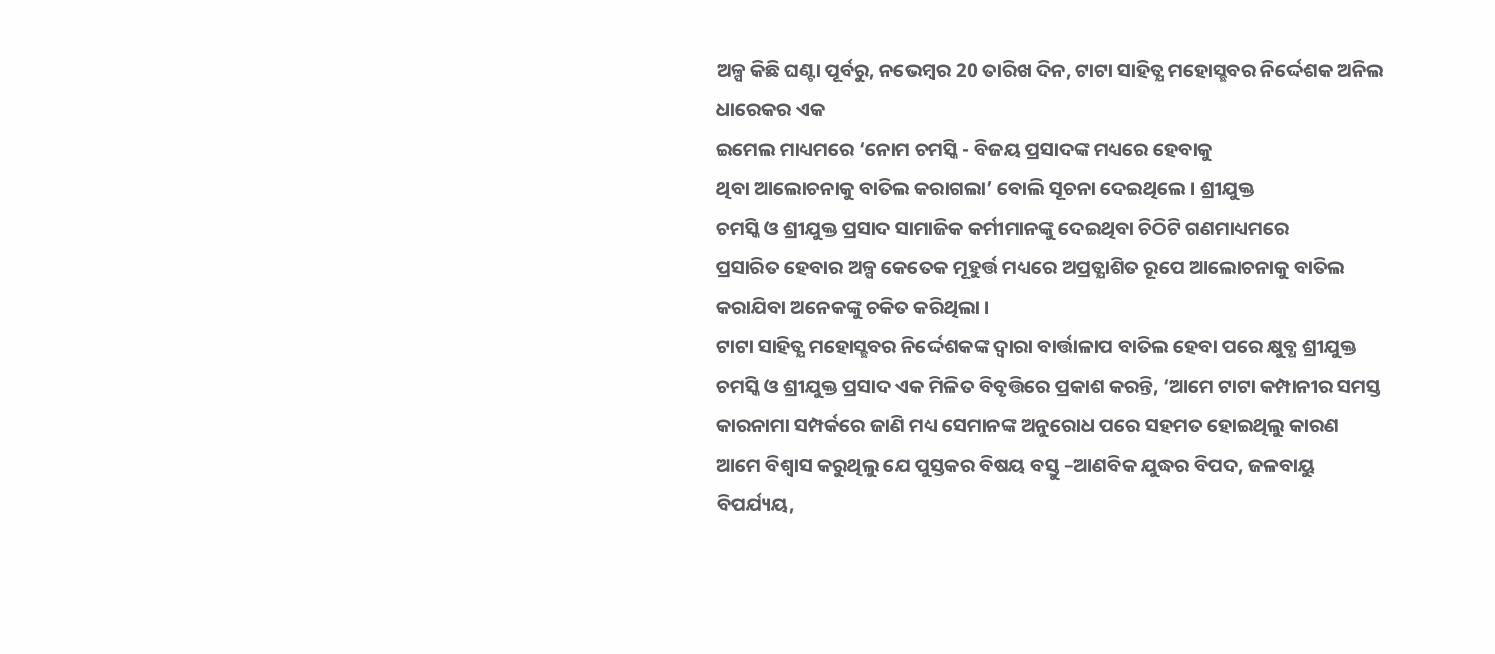ଅଳ୍ପ କିଛି ଘଣ୍ଟା ପୂର୍ବରୁ, ନଭେମ୍ବର 20 ତାରିଖ ଦିନ, ଟାଟା ସାହିତ୍ଯ ମହୋସ୍ଛବର ନିର୍ଦ୍ଦେଶକ ଅନିଲ ଧାରେକର ଏକ
ଇମେଲ ମାଧ୍ୟମରେ ‘ନୋମ ଚମସ୍କି - ବିଜୟ ପ୍ରସାଦଙ୍କ ମଧ୍ୟରେ ହେବାକୁ
ଥିବା ଆଲୋଚନାକୁ ବାତିଲ କରାଗଲା’ ବୋଲି ସୂଚନା ଦେଇଥିଲେ । ଶ୍ରୀଯୁକ୍ତ
ଚମସ୍କି ଓ ଶ୍ରୀଯୁକ୍ତ ପ୍ରସାଦ ସାମାଜିକ କର୍ମୀମାନଙ୍କୁ ଦେଇଥିବା ଚିଠିଟି ଗଣମାଧ୍ୟମରେ
ପ୍ରସାରିତ ହେବାର ଅଳ୍ପ କେତେକ ମୂହୁର୍ତ୍ତ ମଧ୍ୟରେ ଅପ୍ରତ୍ଯାଶିତ ରୂପେ ଆଲୋଚନାକୁ ବାତିଲ
କରାଯିବା ଅନେକଙ୍କୁ ଚକିତ କରିଥିଲା ।
ଟାଟା ସାହିତ୍ଯ ମହୋସ୍ଛବର ନିର୍ଦ୍ଦେଶକଙ୍କ ଦ୍ଵାରା ବାର୍ତ୍ତାଳାପ ବାତିଲ ହେବା ପରେ କ୍ଷୁବ୍ଧ ଶ୍ରୀଯୁକ୍ତ ଚମସ୍କି ଓ ଶ୍ରୀଯୁକ୍ତ ପ୍ରସାଦ ଏକ ମିଳିତ ବିବୃତ୍ତିରେ ପ୍ରକାଶ କରନ୍ତି, ‘ଆମେ ଟାଟା କମ୍ପାନୀର ସମସ୍ତ କାରନାମା ସମ୍ପର୍କରେ ଜାଣି ମଧ୍ୟ ସେମାନଙ୍କ ଅନୁରୋଧ ପରେ ସହମତ ହୋଇଥିଲୁ କାରଣ ଆମେ ବିଶ୍ଵାସ କରୁଥିଲୁ ଯେ ପୁସ୍ତକର ବିଷୟ ବସ୍ତୁ –ଆଣବିକ ଯୁଦ୍ଧର ବିପଦ, ଜଳବାୟୁ ବିପର୍ଯ୍ୟୟ,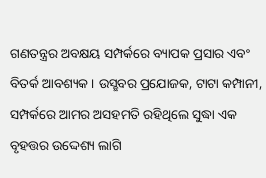ଗଣତନ୍ତ୍ରର ଅବକ୍ଷୟ ସମ୍ପର୍କରେ ବ୍ୟାପକ ପ୍ରସାର ଏବଂ ବିତର୍କ ଆବଶ୍ୟକ । ଉସ୍ଛବର ପ୍ରଯୋଜକ, ଟାଟା କମ୍ପାନୀ, ସମ୍ପର୍କରେ ଆମର ଅସହମତି ରହିଥିଲେ ସୁଦ୍ଧା ଏକ ବୃହତ୍ତର ଉଦ୍ଦେଶ୍ୟ ଲାଗି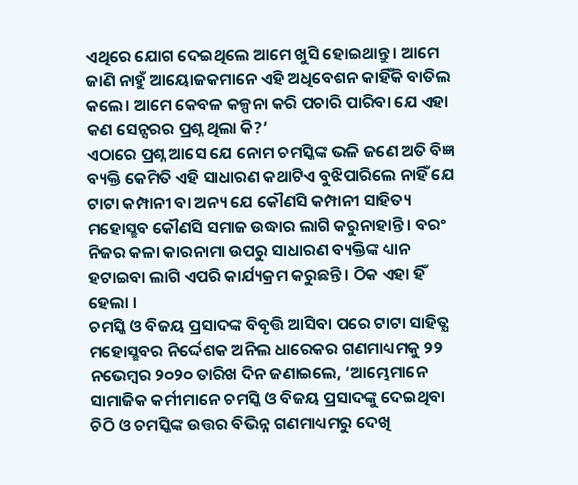ଏଥିରେ ଯୋଗ ଦେଇଥିଲେ ଆମେ ଖୁସି ହୋଇଥାନ୍ତୁ । ଆମେ ଜାଣି ନାହୁଁ ଆୟୋଜକମାନେ ଏହି ଅଧିବେଶନ କାହିଁକି ବାତିଲ କଲେ। ଆମେ କେବଳ କଳ୍ପନା କରି ପଚାରି ପାରିବା ଯେ ଏହା କଣ ସେନ୍ସରର ପ୍ରଶ୍ନ ଥିଲା କି?’
ଏଠାରେ ପ୍ରଶ୍ନ ଆସେ ଯେ ନୋମ ଚମସ୍କିଙ୍କ ଭଳି ଜଣେ ଅତି ବିଜ୍ଞ ବ୍ୟକ୍ତି କେମିତି ଏହି ସାଧାରଣ କଥାଟିଏ ବୁଝିପାରିଲେ ନାହିଁ ଯେ ଟାଟା କମ୍ପାନୀ ବା ଅନ୍ୟ ଯେ କୌଣସି କମ୍ପାନୀ ସାହିତ୍ୟ ମହୋସ୍ଛବ କୌଣସି ସମାଜ ଉଦ୍ଧାର ଲାଗି କରୁନାହାନ୍ତି । ବରଂ ନିଜର କଳା କାରନାମା ଉପରୁ ସାଧାରଣ ବ୍ୟକ୍ତିଙ୍କ ଧ୍ୟାନ ହଟାଇବା ଲାଗି ଏପରି କାର୍ଯ୍ୟକ୍ରମ କରୁଛନ୍ତି । ଠିକ ଏହା ହିଁ ହେଲା ।
ଚମସ୍କି ଓ ବିଜୟ ପ୍ରସାଦଙ୍କ ବିବୃତ୍ତି ଆସିବା ପରେ ଟାଟା ସାହିତ୍ଯ ମହୋସ୍ଛବର ନିର୍ଦ୍ଦେଶକ ଅନିଲ ଧାରେକର ଗଣମାଧ୍ୟମକୁ ୨୨ ନଭେମ୍ବର ୨୦୨୦ ତାରିଖ ଦିନ ଜଣାଇଲେ, ‘ଆମ୍ଭେମାନେ ସାମାଜିକ କର୍ମୀମାନେ ଚମସ୍କି ଓ ବିଜୟ ପ୍ରସାଦଙ୍କୁ ଦେଇଥିବା ଚିଠି ଓ ଚମସ୍କିଙ୍କ ଉତ୍ତର ବିଭିନ୍ନ ଗଣମାଧ୍ୟମରୁ ଦେଖି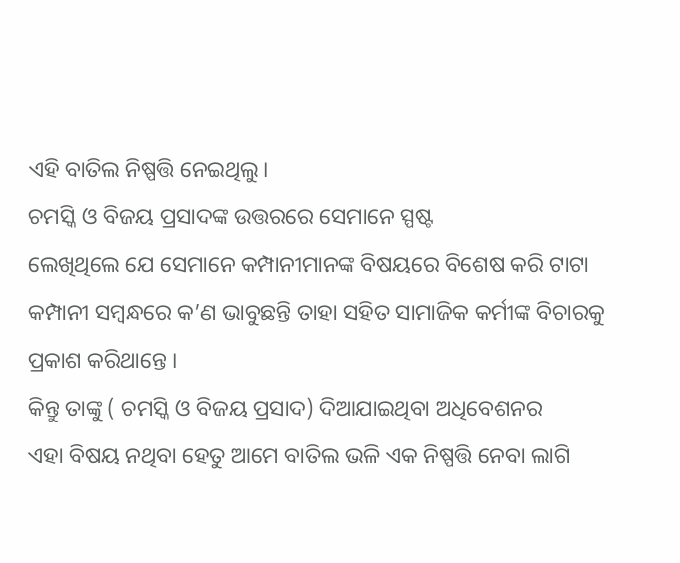ଏହି ବାତିଲ ନିଷ୍ପତ୍ତି ନେଇଥିଲୁ।
ଚମସ୍କି ଓ ବିଜୟ ପ୍ରସାଦଙ୍କ ଉତ୍ତରରେ ସେମାନେ ସ୍ପଷ୍ଟ
ଲେଖିଥିଲେ ଯେ ସେମାନେ କମ୍ପାନୀମାନଙ୍କ ବିଷୟରେ ବିଶେଷ କରି ଟାଟା କମ୍ପାନୀ ସମ୍ବନ୍ଧରେ କ’ଣ ଭାବୁଛନ୍ତି ତାହା ସହିତ ସାମାଜିକ କର୍ମୀଙ୍କ ବିଚାରକୁ ପ୍ରକାଶ କରିଥାନ୍ତେ ।
କିନ୍ତୁ ତାଙ୍କୁ ( ଚମସ୍କି ଓ ବିଜୟ ପ୍ରସାଦ) ଦିଆଯାଇଥିବା ଅଧିବେଶନର
ଏହା ବିଷୟ ନଥିବା ହେତୁ ଆମେ ବାତିଲ ଭଳି ଏକ ନିଷ୍ପତ୍ତି ନେବା ଲାଗି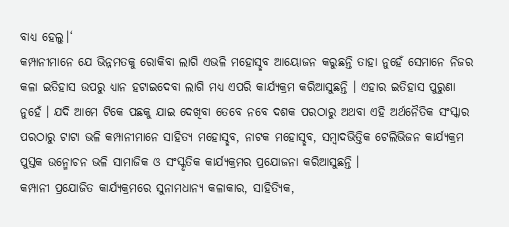ବାଧ୍ୟ ହେଲୁ।‘
କମ୍ପାନୀମାନେ ଯେ ଭିନ୍ନମତକୁ ରୋକିବା ଲାଗି ଏଭଳି ମହୋସ୍ଛବ ଆୟୋଜନ କରୁଛନ୍ତି ତାହା ନୁହେଁ ସେମାନେ ନିଜର କଳା ଇତିହାସ ଉପରୁ ଧ୍ୟାନ ହଟାଇଦେବା ଲାଗି ମଧ୍ୟ ଏପରି କାର୍ଯ୍ୟକ୍ରମ କରିଆସୁଛନ୍ତି । ଏହାର ଇତିହାସ ପୁରୁଣା ନୁହେଁ । ଯଦି ଆମେ ଟିକେ ପଛକୁ ଯାଇ ଦେଖିବା ତେବେ ନବେ ଦଶକ ପରଠାରୁ ଅଥବା ଏହି ଅର୍ଥନୈତିକ ସଂସ୍କାର ପରଠାରୁ ଟାଟା ଭଳି କମ୍ପାନୀମାନେ ସାହିତ୍ଯ ମହୋସ୍ଛବ, ନାଟକ ମହୋସ୍ଛବ, ସମ୍ବାଦଭିତ୍ତିକ ଟେଲିଭିଜନ କାର୍ଯ୍ୟକ୍ରମ ପୁସ୍ତକ ଉନ୍ମୋଚନ ଭଳି ସାମାଜିକ ଓ ସଂସ୍କୃତିକ କାର୍ଯ୍ୟକ୍ରମର ପ୍ରଯୋଜନା କରିଆସୁଛନ୍ତି ।
କମ୍ପାନୀ ପ୍ରଯୋଜିତ କାର୍ଯ୍ୟକ୍ରମରେ ସୁନାମଧାନ୍ୟ କଳାକାର, ସାହିତ୍ୟିକ,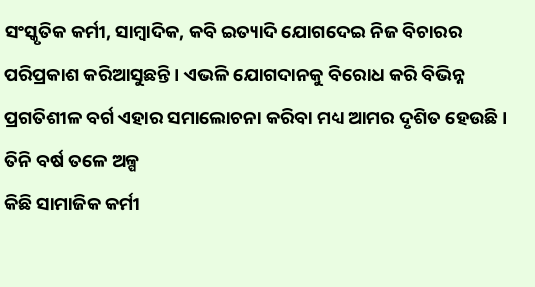ସଂସ୍କୃତିକ କର୍ମୀ, ସାମ୍ବାଦିକ, କବି ଇତ୍ୟାଦି ଯୋଗଦେଇ ନିଜ ବିଚାରର ପରିପ୍ରକାଶ କରିଆସୁଛନ୍ତି । ଏଭଳି ଯୋଗଦାନକୁ ବିରୋଧ କରି ବିଭିନ୍ନ ପ୍ରଗତିଶୀଳ ବର୍ଗ ଏହାର ସମାଲୋଚନା କରିବା ମଧ୍ୟ ଆମର ଦୃଶିତ ହେଉଛି ।
ତିନି ବର୍ଷ ତଳେ ଅଳ୍ପ
କିଛି ସାମାଜିକ କର୍ମୀ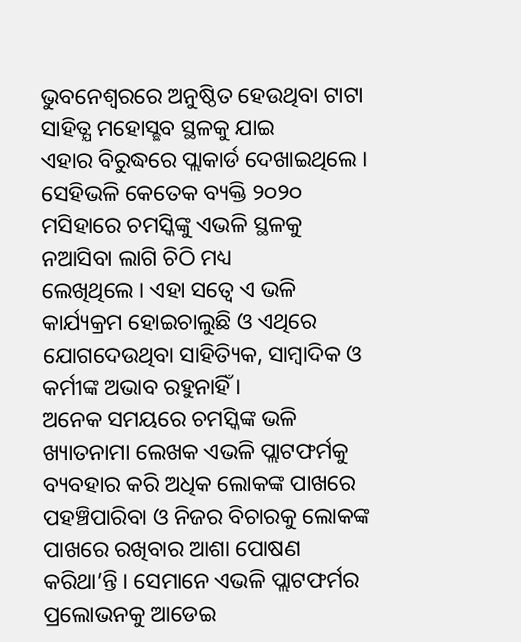ଭୁବନେଶ୍ବରରେ ଅନୁଷ୍ଠିତ ହେଉଥିବା ଟାଟା ସାହିତ୍ଯ ମହୋସ୍ଛବ ସ୍ଥଳକୁ ଯାଇ
ଏହାର ବିରୁଦ୍ଧରେ ପ୍ଲାକାର୍ଡ ଦେଖାଇଥିଲେ ।
ସେହିଭଳି କେତେକ ବ୍ୟକ୍ତି ୨୦୨୦ ମସିହାରେ ଚମସ୍କିଙ୍କୁ ଏଭଳି ସ୍ଥଳକୁ ନଆସିବା ଲାଗି ଚିଠି ମଧ୍ୟ
ଲେଖିଥିଲେ । ଏହା ସତ୍ବେ ଏ ଭଳି କାର୍ଯ୍ୟକ୍ରମ ହୋଇଚାଲୁଛି ଓ ଏଥିରେ ଯୋଗଦେଉଥିବା ସାହିତ୍ୟିକ, ସାମ୍ବାଦିକ ଓ କର୍ମୀଙ୍କ ଅଭାବ ରହୁନାହିଁ ।
ଅନେକ ସମୟରେ ଚମସ୍କିଙ୍କ ଭଳି ଖ୍ୟାତନାମା ଲେଖକ ଏଭଳି ପ୍ଲାଟଫର୍ମକୁ ବ୍ୟବହାର କରି ଅଧିକ ଲୋକଙ୍କ ପାଖରେ ପହଞ୍ଚିପାରିବା ଓ ନିଜର ବିଚାରକୁ ଲୋକଙ୍କ ପାଖରେ ରଖିବାର ଆଶା ପୋଷଣ କରିଥା’ନ୍ତି । ସେମାନେ ଏଭଳି ପ୍ଲାଟଫର୍ମର ପ୍ରଲୋଭନକୁ ଆଡେଇ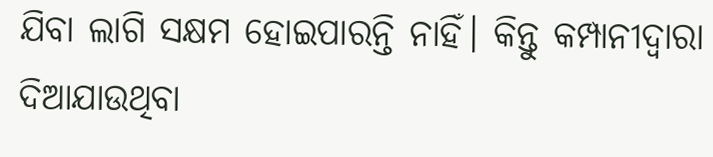ଯିବା ଲାଗି ସକ୍ଷମ ହୋଇପାରନ୍ତି ନାହିଁ। କିନ୍ତୁ କମ୍ପାନୀଦ୍ଵାରା ଦିଆଯାଉଥିବା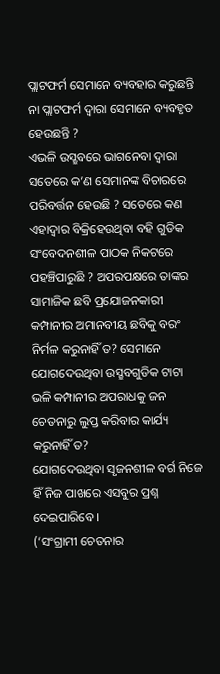ପ୍ଲାଟଫର୍ମ ସେମାନେ ବ୍ୟବହାର କରୁଛନ୍ତି ନା ପ୍ଲାଟଫର୍ମ ଦ୍ଵାରା ସେମାନେ ବ୍ୟବହୃତ ହେଉଛନ୍ତି ?
ଏଭଳି ଉସ୍ଛବରେ ଭାଗନେବା ଦ୍ଵାରା ସତେରେ କ’ଣ ସେମାନଙ୍କ ବିଚାରରେ ପରିବର୍ତ୍ତନ ହେଉଛି ? ସତେରେ କଣ ଏହାଦ୍ବାର ବିକ୍ରିହେଉଥିବା ବହି ଗୁଡିକ ସଂବେଦନଶୀଳ ପାଠକ ନିକଟରେ ପହଞ୍ଚିପାରୁଛି ? ଅପରପକ୍ଷରେ ତାଙ୍କର ସାମାଜିକ ଛବି ପ୍ରଯୋଜନକାରୀ କମ୍ପାନୀର ଅମାନବୀୟ ଛବିକୁ ବରଂ ନିର୍ମଳ କରୁନାହିଁ ତ? ସେମାନେ ଯୋଗଦେଉଥିବା ଉସ୍ଛବଗୁଡିକ ଟାଟା ଭଳି କମ୍ପାନୀର ଅପରାଧକୁ ଜନ ଚେତନାରୁ ଲୁପ୍ତ କରିବାର କାର୍ଯ୍ୟ କରୁନାହିଁ ତ?
ଯୋଗଦେଉଥିବା ସୃଜନଶୀଳ ବର୍ଗ ନିଜେ ହିଁ ନିଜ ପାଖରେ ଏସବୁର ପ୍ରଶ୍ନ ଦେଇପାରିବେ ।
(‘ସଂଗ୍ରାମୀ ଚେତନାର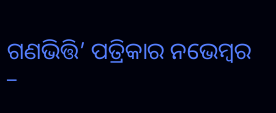ଗଣଭିତ୍ତି’ ପତ୍ରିକାର ନଭେମ୍ବର –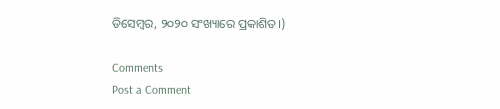ଡିସେମ୍ବର, ୨୦୨୦ ସଂଖ୍ୟାରେ ପ୍ରକାଶିତ।)

Comments
Post a Comment